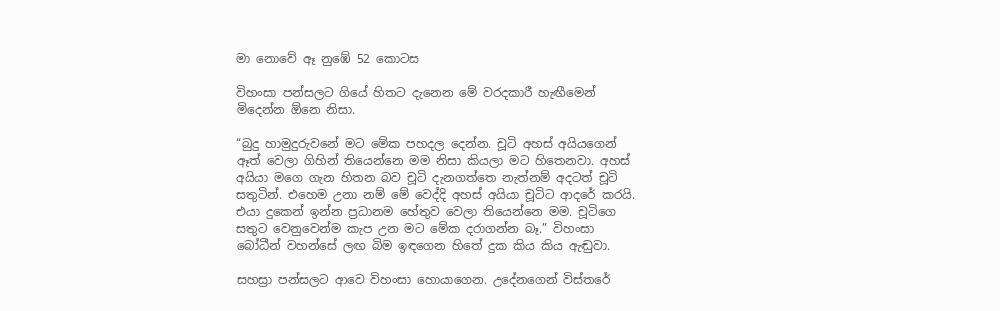මා නොවේ ඈ නුඹේ 52 කොටස

විහංසා පන්සලට ගියේ හිතට දැනෙන මේ වරදකාරී හැඟීමෙන් මිදෙන්න ඕනෙ නිසා.

“බුදු හාමුදුරුවනේ මට මේක පහදල දෙන්න. චූටි අහස් අයියගෙන් ඈත් වෙලා ගිහින් තියෙන්නෙ මම නිසා කියලා මට හිතෙනවා. අහස් අයියා මගෙ ගැන හිතන බව චූටි දැනගත්තෙ නැත්නම් අදටත් චූටි සතුටින්. එහෙම උනා නම් මේ වෙද්දි අහස් අයියා චූටිට ආදරේ කරයි. එයා දුකෙන් ඉන්න ප්‍රධානම හේතුව වෙලා තියෙන්නෙ මම. චූටිගෙ සතුට වෙනුවෙන්ම කැප උන මට මේක දරාගන්න බෑ.” විහංසා බෝධීන් වහන්සේ ලඟ බිම ඉඳගෙන හිතේ දුක කිය කිය ඇඬුවා.

සහස්‍රා පන්සලට ආවෙ විහංසා හොයාගෙන. උදේනගෙන් විස්තරේ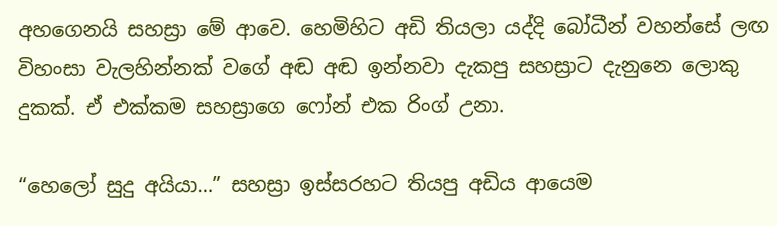අහගෙනයි සහස්‍රා මේ ආවෙ. හෙමිහිට අඩි තියලා යද්දි බෝධීන් වහන්සේ ලඟ විහංසා වැලහින්නක් වගේ අඬ අඬ ඉන්නවා දැකපු සහස්‍රාට දැනුනෙ ලොකු දුකක්. ඒ එක්කම සහස්‍රාගෙ ෆෝන් එක රිංග් උනා.

“හෙලෝ සුදු අයියා…” සහස්‍රා ඉස්සරහට තියපු අඩිය ආයෙම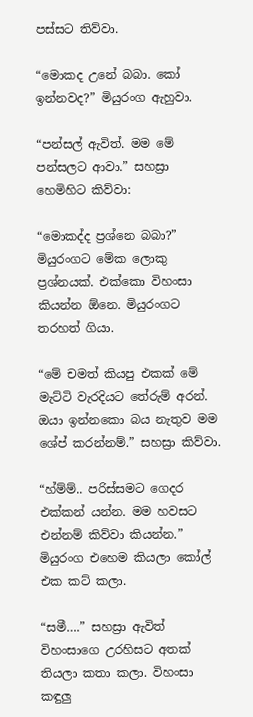පස්සට තිව්වා.

“මොකද උනේ බබා. කෝ ඉන්නවද?” මියුරංග ඇහුවා.

“පන්සල් ඇවිත්. මම මේ පන්සලට ආවා.” සහස්‍රා හෙමිහිට කිව්වා:

“මොකද්ද ප්‍රශ්නෙ බබා?” මියුරංගට මේක ලොකු ප්‍රශ්නයක්. එක්කො විහංසා කියන්න ඕනෙ. මියුරංගට තරහත් ගියා.

“මේ චමත් කියපු එකක් මේ මැට්ටි වැරදියට තේරුම් අරන්. ඔයා ඉන්නකො බය නැතුව මම ශේප් කරන්නම්.” සහස්‍රා කිව්වා.

“හ්ම්ම්.. පරිස්සමට ගෙදර එක්කන් යන්න. මම හවසට එන්නම් කිව්වා කියන්න.” මියුරංග එහෙම කියලා කෝල් එක කට් කලා.

“සමී….” සහස්‍රා ඇවිත් විහංසාගෙ උරහිසට අතක් තියලා කතා කලා. විහංසා කඳුලු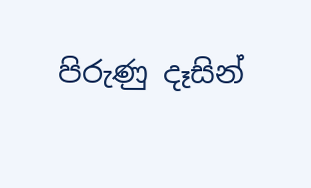පිරුණු දෑසින්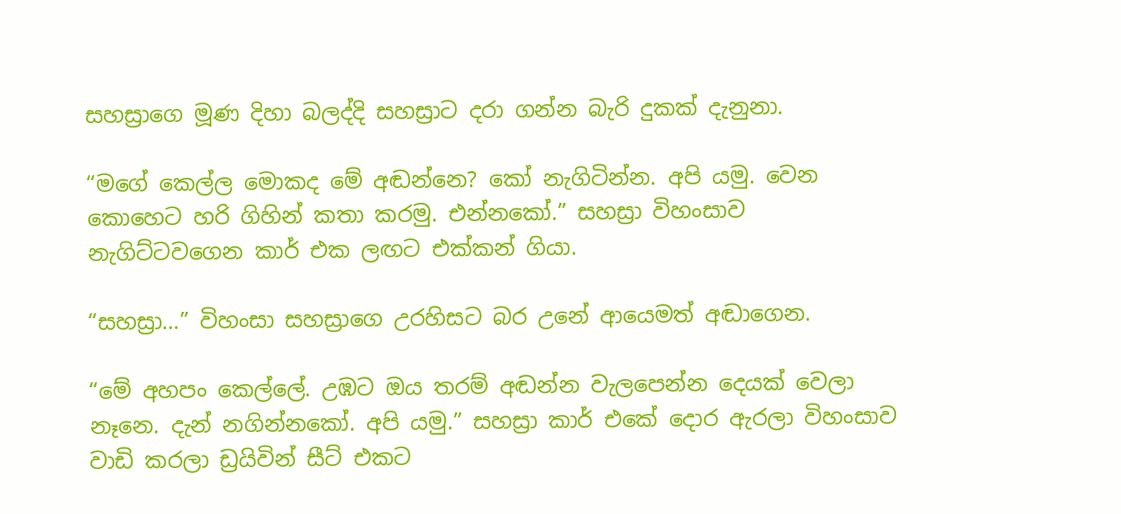සහස්‍රාගෙ මූණ දිහා බලද්දි සහස්‍රාට දරා ගන්න බැරි දුකක් දැනුනා.

“මගේ කෙල්ල මොකද මේ අඬන්නෙ? කෝ නැගිටින්න. අපි යමු. වෙන කොහෙට හරි ගිහින් කතා කරමු. එන්නකෝ.” සහස්‍රා විහංසාව නැගිට්ටවගෙන කාර් එක ලඟට එක්කන් ගියා.

“සහස්‍රා…” විහංසා සහස්‍රාගෙ උරහිසට බර උනේ ආයෙමත් අඬාගෙන.

“මේ අහපං කෙල්ලේ. උඹට ඔය තරම් අඬන්න වැලපෙන්න දෙයක් වෙලා නෑනෙ. දැන් නගින්නකෝ. අපි යමු.” සහස්‍රා කාර් එකේ දොර ඇරලා විහංසාව වාඩි කරලා ඩ්‍රයිවින් සීට් එකට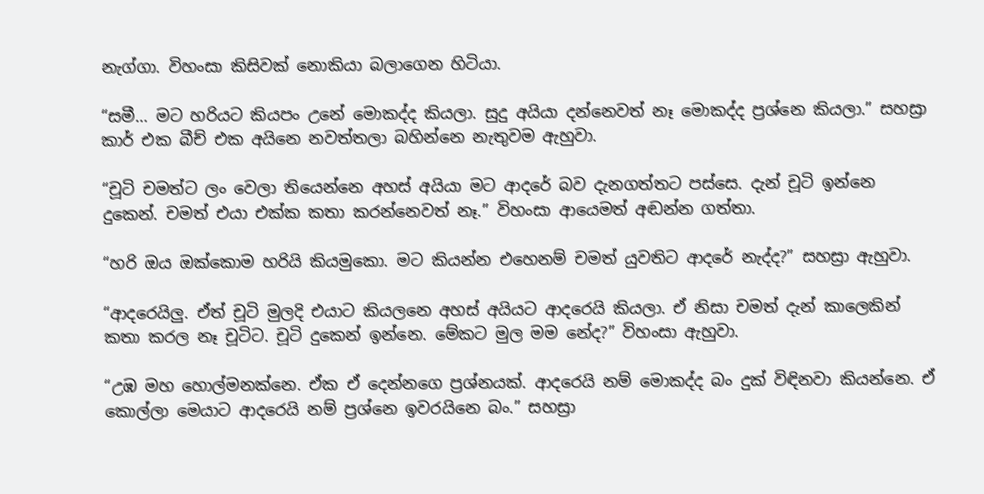නැග්ගා. විහංසා කිසිවක් නොකියා බලාගෙන හිටියා.

“සමී… මට හරියට කියපං උනේ මොකද්ද කියලා. සුදු අයියා දන්නෙවත් නෑ මොකද්ද ප්‍රශ්නෙ කියලා.” සහස්‍රා කාර් එක බීච් එක අයිනෙ නවත්තලා බහින්නෙ නැතුවම ඇහුවා.

“චූටි චමත්ට ලං වෙලා තියෙන්නෙ අහස් අයියා මට ආදරේ බව දැනගත්තට පස්සෙ. දැන් චූටි ඉන්නෙ දුකෙන්. චමත් එයා එක්ක කතා කරන්නෙවත් නෑ.” විහංසා ආයෙමත් අඬන්න ගත්තා.

“හරි ඔය ඔක්කොම හරියි කියමුකො. මට කියන්න එහෙනම් චමත් යුවතිට ආදරේ නැද්ද?” සහස්‍රා ඇහුවා.

“ආදරෙයිලු. ඒත් චූටි මුලදි එයාට කියලනෙ අහස් අයියට ආදරෙයි කියලා. ඒ නිසා චමත් දැන් කාලෙකින් කතා කරල නෑ චූටිට. චූටි දුකෙන් ඉන්නෙ. මේකට මුල මම නේද?” විහංසා ඇහුවා.

“උඹ මහ හොල්මනක්නෙ. ඒක ඒ දෙන්නගෙ ප්‍රශ්නයක්. ආදරෙයි නම් මොකද්ද බං දුක් විඳිනවා කියන්නෙ. ඒ කොල්ලා මෙයාට ආදරෙයි නම් ප්‍රශ්නෙ ඉවරයිනෙ බං.” සහස්‍රා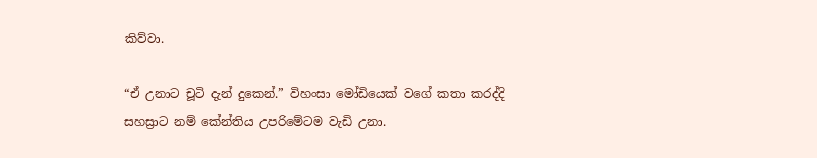කිව්වා.

“ඒ උනාට චූටි දැන් දුකෙන්.” විහංසා මෝඩියෙක් වගේ කතා කරද්දි සහස්‍රාට නම් කේන්තිය උපරිමේටම වැඩි උනා.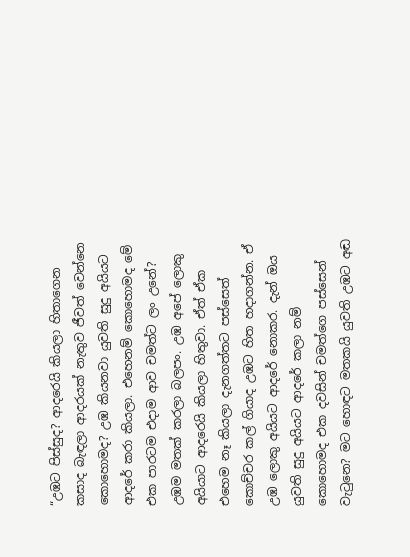“උඹට පිස්සුද? ආදරෙයි කියලා හිතාගෙන කසාද බැඳලා ආදරයක් නැතුව ජීවත් වෙන්නෙ කොහොමද? උඹ කියනවා යුවති සුදු අයියට ආදරේ කරා කියලා. එහෙනම් කොහොමද මේ එක පාරටම එදාම ආව චමත්ට ලං උනේ? උඹම මතක් කරලා බලපං. උඹ අපේ ලොකු අයියාට ආදරෙයි කියලා හිතුවා. ඒත් ඒක එහෙම නෑ කියලා දැනගත්තට පස්සෙත් කොච්චර කල් ගියාද උඹට හිත හදාගන්න. ඒ උඹ ලොකු අයියට ආදරේ නොකර. දැන් ඔය යුවති සුදු අයියට ආදරේ කලා නම් කොහොමද එක දවසින් චමත්ගෙ පස්සෙන් වැටුනෙ? මට හොඳට මතකයි යුවති උඹට අඬ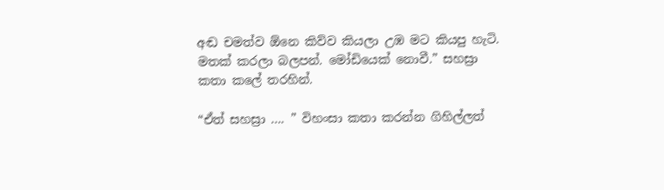අඬ චමත්ව ඕනෙ කිව්ව කියලා උඹ මට කියපු හැටි. මතක් කරලා බලපන්. මෝඩියෙක් නොවී.” සහස්‍රා කතා කලේ තරහින්.

“ඒත් සහස්‍රා …. ” විහංසා කතා කරන්න ගිහිල්ලත්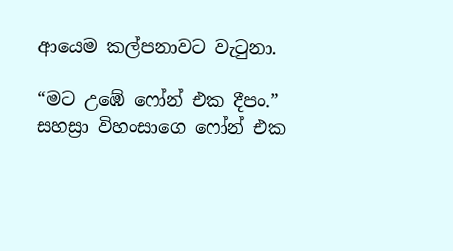ආයෙම කල්පනාවට වැටුනා.

“මට උඹේ ෆෝන් එක දීපං.” සහස්‍රා විහංසාගෙ ෆෝන් එක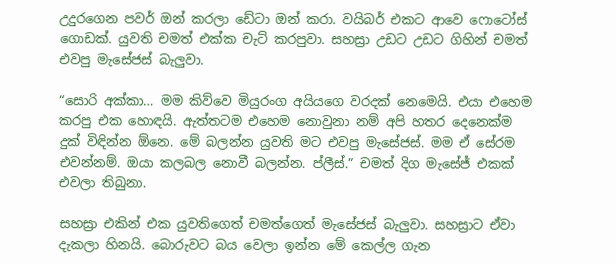උදුරගෙන පවර් ඔන් කරලා ඩේටා ඔන් කරා. වයිබර් එකට ආවෙ ෆොටෝස් ගොඩක්. යුවති චමත් එක්ක චැට් කරපුවා. සහස්‍රා උඩට උඩට ගිහින් චමත් එවපු මැසේජස් බැලුවා.

“සොරි අක්කා… මම කිව්වෙ මියුරංග අයියගෙ වරදක් නෙමෙයි. එයා එහෙම කරපු එක හොඳයි. ඇත්තටම එහෙම නොවුනා නම් අපි හතර දෙනෙක්ම දුක් විඳින්න ඕනෙ. මේ බලන්න යුවති මට එවපු මැසේජස්. මම ඒ සේරම එවන්නම්. ඔයා කලබල නොවී බලන්න. ප්ලීස්.” චමත් දිග මැසේජ් එකක් එවලා තිබුනා.

සහස්‍රා එකින් එක යුවතිගෙත් චමත්ගෙත් මැසේජස් බැලුවා. සහස්‍රාට ඒවා දැකලා හිනයි. බොරුවට බය වෙලා ඉන්න මේ කෙල්ල ගැන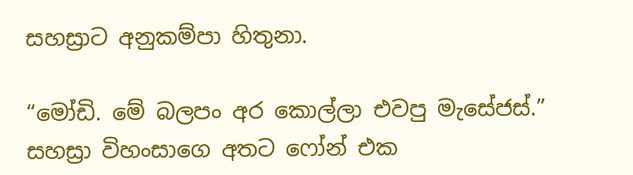සහස්‍රාට අනුකම්පා හිතුනා.

“මෝඩි. මේ බලපං අර කොල්ලා එවපු මැසේජස්.” සහස්‍රා විහංසාගෙ අතට ෆෝන් එක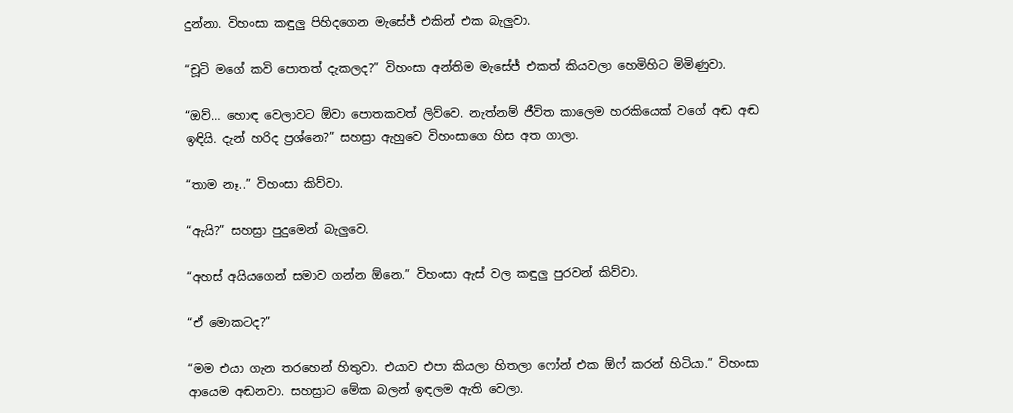දුන්නා. විහංසා කඳුලු පිහිදගෙන මැසේජ් එකින් එක බැලුවා.

“චූටි මගේ කවි පොතත් දැකලද?” විහංසා අන්තිම මැසේජ් එකත් කියවලා හෙමිහිට මිමිණුවා.

“ඔව්… හොඳ වෙලාවට ඕවා පොතකවත් ලිව්වෙ. නැත්නම් ජීවිත කාලෙම හරකියෙක් වගේ අඬ අඬ ඉඳියි. දැන් හරිද ප්‍රශ්නෙ?” සහස්‍රා ඇහුවෙ විහංසාගෙ හිස අත ගාලා.

“තාම නෑ..” විහංසා කිව්වා.

“ඇයි?” සහස්‍රා පුදුමෙන් බැලුවෙ.

“අහස් අයියගෙන් සමාව ගන්න ඕනෙ.” විහංසා ඇස් වල කඳුලු පුරවන් කිව්වා.

“ඒ මොකටද?”

“මම එයා ගැන තරහෙන් හිතුවා. එයාව එපා කියලා හිතලා ෆෝන් එක ඕෆ් කරන් හිටියා.” විහංසා ආයෙම අඬනවා. සහස්‍රාට මේක බලන් ඉඳලම ඇති වෙලා.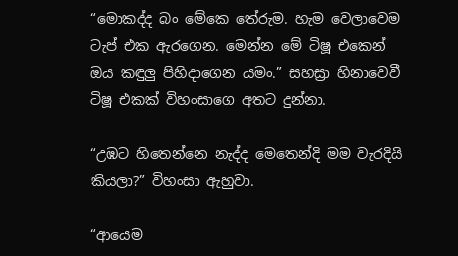“මොකද්ද බං මේකෙ තේරුම. හැම වෙලාවෙම ටැප් එක ඇරගෙන. මෙන්න මේ ටිෂූ එකෙන් ඔය කඳුලු පිහිදාගෙන යමං.” සහස්‍රා හිනාවෙවී ටිෂූ එකක් විහංසාගෙ අතට දුන්නා.

“උඹට හිතෙන්නෙ නැද්ද මෙතෙන්දි මම වැරදියි කියලා?” විහංසා ඇහුවා.

“ආයෙම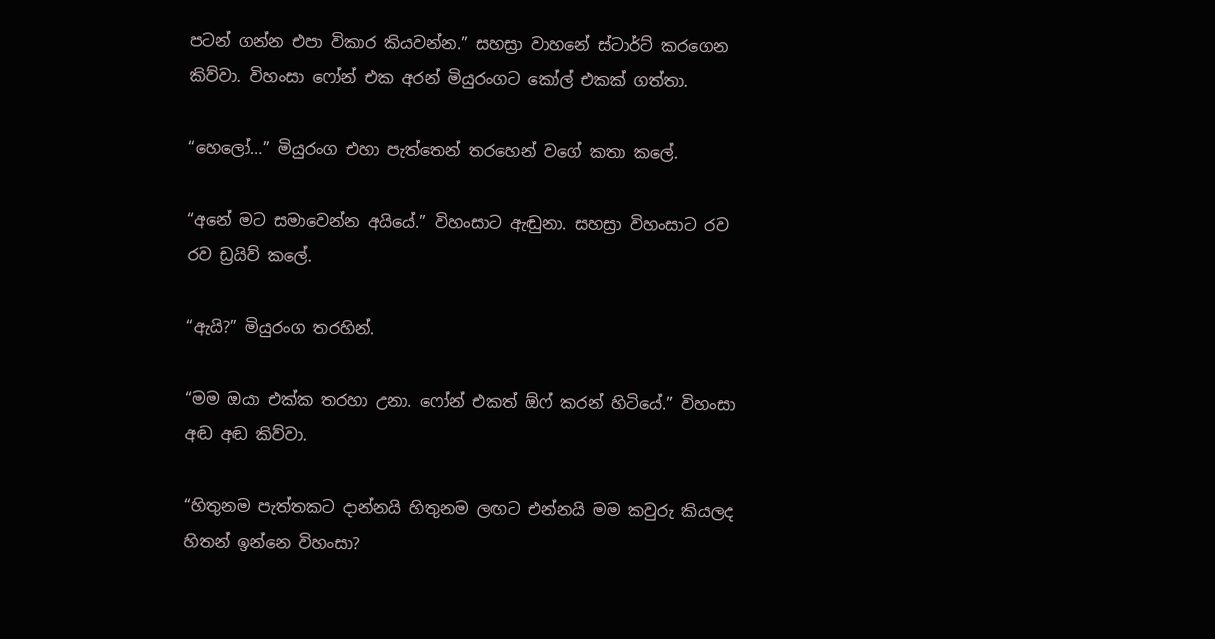පටන් ගන්න එපා විකාර කියවන්න.” සහස්‍රා වාහනේ ස්ටාර්ට් කරගෙන කිව්වා. විහංසා ෆෝන් එක අරන් මියුරංගට කෝල් එකක් ගත්තා.

“හෙලෝ…” මියුරංග එහා පැත්තෙන් තරහෙන් වගේ කතා කලේ.

“අනේ මට සමාවෙන්න අයියේ.” විහංසාට ඇඬුනා. සහස්‍රා විහංසාට රව රව ඩ්‍රයිව් කලේ.

“ඇයි?” මියුරංග තරහින්.

“මම ඔයා එක්ක තරහා උනා. ෆෝන් එකත් ඕෆ් කරන් හිටියේ.” විහංසා අඬ අඬ කිව්වා.

“හිතුනම පැත්තකට දාන්නයි හිතුනම ලඟට එන්නයි මම කවුරු කියලද හිතන් ඉන්නෙ විහංසා?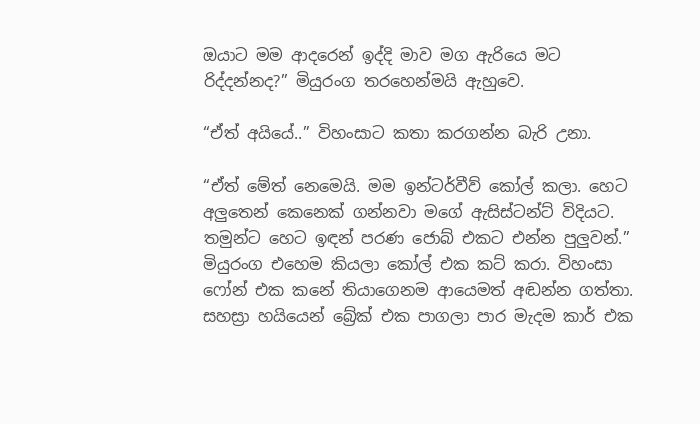ඔයාට මම ආදරෙන් ඉද්දි මාව මග ඇරියෙ මට රිද්දන්නද?” මියුරංග තරහෙන්මයි ඇහුවෙ.

“ඒත් අයියේ..” විහංසාට කතා කරගන්න බැරි උනා.

“ඒත් මේත් නෙමෙයි. මම ඉන්ටර්වීව් කෝල් කලා. හෙට අලුතෙන් කෙනෙක් ගන්නවා මගේ ඇසිස්ටන්ට් විදියට. තමුන්ට හෙට ඉඳන් පරණ ජොබ් එකට එන්න පුලුවන්.” මියුරංග එහෙම කියලා කෝල් එක කට් කරා. විහංසා ෆෝන් එක කනේ තියාගෙනම ආයෙමත් අඬන්න ගත්තා. සහස්‍රා හයියෙන් බ්‍රේක් එක පාගලා පාර මැදම කාර් එක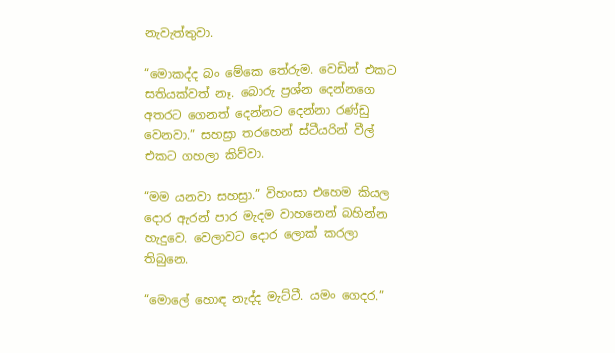නැවැත්තුවා.

“මොකද්ද බං මේකෙ තේරුම. වෙඩින් එකට සතියක්වත් නෑ. බොරු ප්‍රශ්න දෙන්නගෙ අතරට ගෙනත් දෙන්නට දෙන්නා රණ්ඩු වෙනවා.” සහස්‍රා තරහෙන් ස්ටීයරින් වීල් එකට ගහලා කිව්වා.

“මම යනවා සහස්‍රා.” විහංසා එහෙම කියල දොර ඇරන් පාර මැදම වාහනෙන් බහින්න හැදුවෙ. වෙලාවට දොර ලොක් කරලා තිබුනෙ.

“මොලේ හොඳ නැද්ද මැට්ටී. යමං ගෙදර.”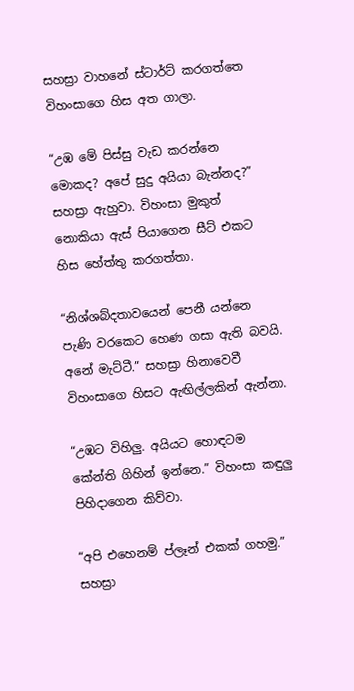සහස්‍රා වාහනේ ස්ටාර්ට් කරගත්තෙ විහංසාගෙ හිස අත ගාලා.

“උඹ මේ පිස්සු වැඩ කරන්නෙ මොකද? අපේ සුදු අයියා බැන්නද?” සහස්‍රා ඇහුවා. විහංසා මුකුත් නොකියා ඇස් පියාගෙන සීට් එකට හිස හේත්තු කරගත්තා.

“නිශ්ශබ්දතාවයෙන් පෙනී යන්නෙ පැණි වරකෙට හෙණ ගසා ඇති බවයි. අනේ මැට්ටී.” සහස්‍රා හිනාවෙවී විහංසාගෙ හිසට ඇඟිල්ලකින් ඇන්නා.

“උඹට විහිලු. අයියට හොඳටම කේන්ති ගිහින් ඉන්නෙ.” විහංසා කඳුලු පිහිදාගෙන කිව්වා.

“අපි එහෙනම් ප්ලෑන් එකක් ගහමු.” සහස්‍රා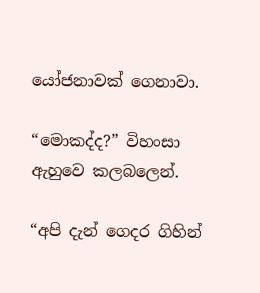යෝජනාවක් ගෙනාවා.

“මොකද්ද?” විහංසා ඇහුවෙ කලබලෙන්.

“අපි දැන් ගෙදර ගිහින්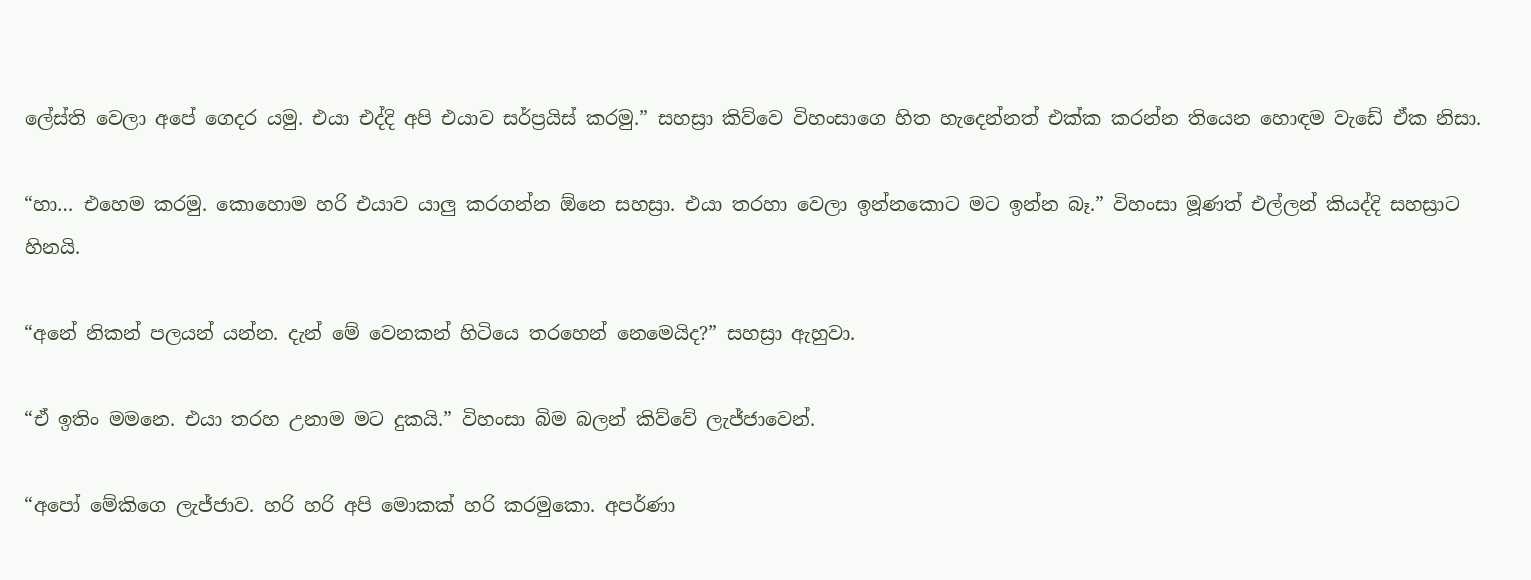ලේස්ති වෙලා අපේ ගෙදර යමු. එයා එද්දි අපි එයාව සර්ප්‍රයිස් කරමු.” සහස්‍රා කිව්වෙ විහංසාගෙ හිත හැදෙන්නත් එක්ක කරන්න තියෙන හොඳම වැඩේ ඒක නිසා.

“හා… එහෙම කරමු. කොහොම හරි එයාව යාලු කරගන්න ඕනෙ සහස්‍රා. එයා තරහා වෙලා ඉන්නකොට මට ඉන්න බෑ.” විහංසා මූණත් එල්ලන් කියද්දි සහස්‍රාට හිනයි.

“අනේ නිකන් පලයන් යන්න. දැන් මේ වෙනකන් හිටියෙ තරහෙන් නෙමෙයිද?” සහස්‍රා ඇහුවා.

“ඒ ඉතිං මමනෙ. එයා තරහ උනාම මට දුකයි.” විහංසා බිම බලන් කිව්වේ ලැජ්ජාවෙන්.

“අපෝ මේකිගෙ ලැජ්ජාව. හරි හරි අපි මොකක් හරි කරමුකො. අපර්ණා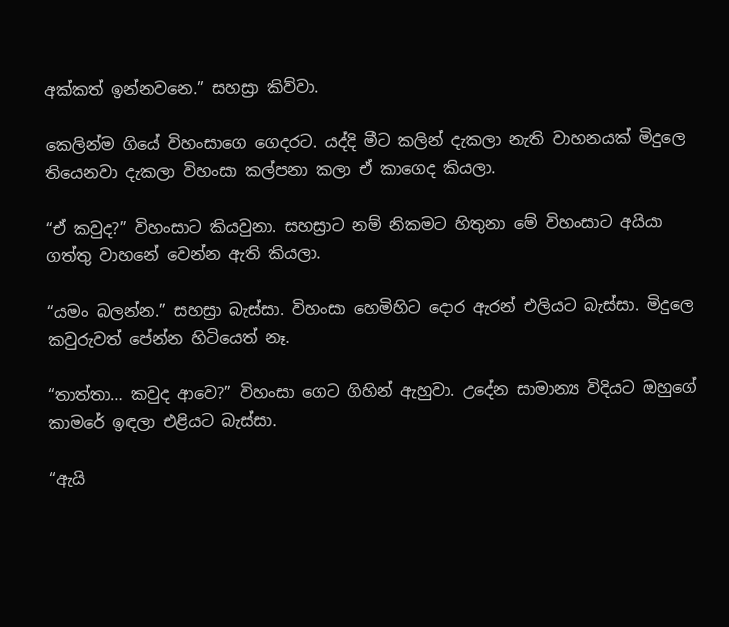අක්කත් ඉන්නවනෙ.” සහස්‍රා කිව්වා.

කෙලින්ම ගියේ විහංසාගෙ ගෙදරට. යද්දි මීට කලින් දැකලා නැති වාහනයක් මිදුලෙ තියෙනවා දැකලා විහංසා කල්පනා කලා ඒ කාගෙද කියලා.

“ඒ කවුද?” විහංසාට කියවුනා. සහස්‍රාට නම් නිකමට හිතුනා මේ විහංසාට අයියා ගත්තු වාහනේ වෙන්න ඇති කියලා.

“යමං බලන්න.” සහස්‍රා බැස්සා. විහංසා හෙමිහිට දොර ඇරන් එලියට බැස්සා. මිදුලෙ කවුරුවත් පේන්න හිටියෙත් නෑ.

“තාත්තා… කවුද ආවෙ?” විහංසා ගෙට ගිහින් ඇහුවා. උදේන සාමාන්‍ය විදියට ඔහුගේ කාමරේ ඉඳලා එළියට බැස්සා.

“ඇයි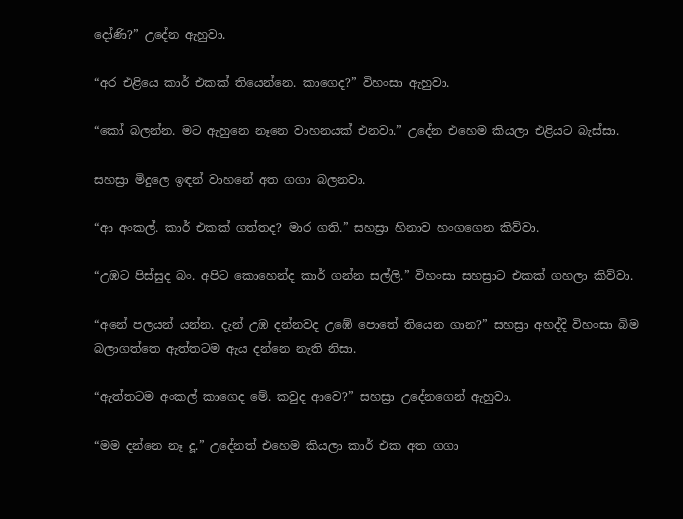දෝණි?” උදේන ඇහුවා.

“අර එළියෙ කාර් එකක් තියෙන්නෙ. කාගෙද?” විහංසා ඇහුවා.

“කෝ බලන්න. මට ඇහුනෙ නෑනෙ වාහනයක් එනවා.” උදේන එහෙම කියලා එළියට බැස්සා.

සහස්‍රා මිදුලෙ ඉඳන් වාහනේ අත ගගා බලනවා.

“ආ අංකල්. කාර් එකක් ගත්තද? මාර ගති.” සහස්‍රා හිනාව හංගගෙන කිව්වා.

“උඹට පිස්සුද බං. අපිට කොහෙන්ද කාර් ගන්න සල්ලි.” විහංසා සහස්‍රාට එකක් ගහලා කිව්වා.

“අනේ පලයන් යන්න. දැන් උඹ දන්නවද උඹේ පොතේ තියෙන ගාන?” සහස්‍රා අහද්දි විහංසා බිම බලාගත්තෙ ඇත්තටම ඇය දන්නෙ නැති නිසා.

“ඇත්තටම අංකල් කාගෙද මේ. කවුද ආවෙ?” සහස්‍රා උදේනගෙන් ඇහුවා.

“මම දන්නෙ නෑ දූ.” උදේනත් එහෙම කියලා කාර් එක අත ගගා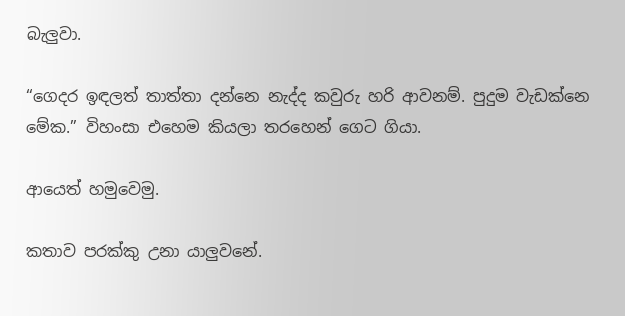බැලුවා.

“ගෙදර ඉඳලත් තාත්තා දන්නෙ නැද්ද කවුරු හරි ආවනම්. පුදුම වැඩක්නෙ මේක.” විහංසා එහෙම කියලා තරහෙන් ගෙට ගියා.

ආයෙත් හමුවෙමු.

කතාව පරක්කු උනා යාලුවනේ.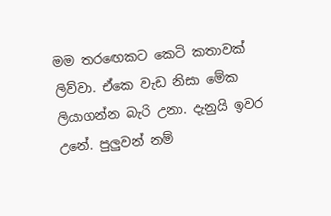මම තරඟෙකට කෙටි කතාවක් ලිව්වා. ඒකෙ වැඩ නිසා මේක ලියාගන්න බැරි උනා. දැනුයි ඉවර උනේ. පුලුවන් නම්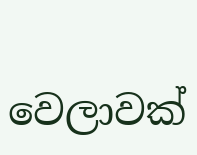වෙලාවක්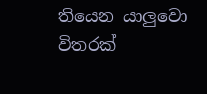තියෙන යාලුවො විතරක්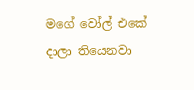මගේ වෝල් එකේ දාලා තියෙනවා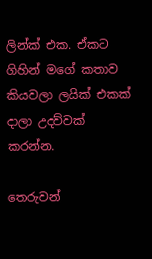ලින්ක් එක. ඒකට ගිහින් මගේ කතාව කියවලා ලයික් එකක් දාලා උදව්වක් කරන්න.

තෙරුවන්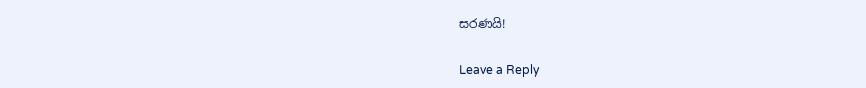සරණයි!

Leave a Reply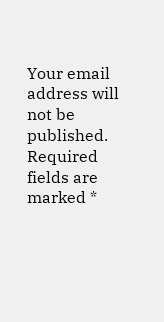Your email address will not be published. Required fields are marked *